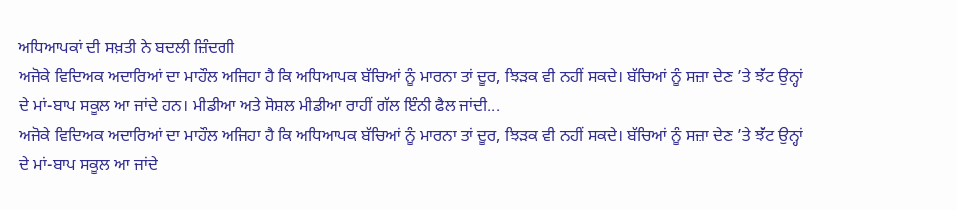ਅਧਿਆਪਕਾਂ ਦੀ ਸਖ਼ਤੀ ਨੇ ਬਦਲੀ ਜ਼ਿੰਦਗੀ
ਅਜੋਕੇ ਵਿਦਿਅਕ ਅਦਾਰਿਆਂ ਦਾ ਮਾਹੌਲ ਅਜਿਹਾ ਹੈ ਕਿ ਅਧਿਆਪਕ ਬੱਚਿਆਂ ਨੂੰ ਮਾਰਨਾ ਤਾਂ ਦੂਰ, ਝਿੜਕ ਵੀ ਨਹੀਂ ਸਕਦੇ। ਬੱਚਿਆਂ ਨੂੰ ਸਜ਼ਾ ਦੇਣ ’ਤੇ ਝੱਂਟ ਉਨ੍ਹਾਂ ਦੇ ਮਾਂ-ਬਾਪ ਸਕੂਲ ਆ ਜਾਂਦੇ ਹਨ। ਮੀਡੀਆ ਅਤੇ ਸੋਸ਼ਲ ਮੀਡੀਆ ਰਾਹੀਂ ਗੱਲ ਇੰਨੀ ਫੈਲ ਜਾਂਦੀ...
ਅਜੋਕੇ ਵਿਦਿਅਕ ਅਦਾਰਿਆਂ ਦਾ ਮਾਹੌਲ ਅਜਿਹਾ ਹੈ ਕਿ ਅਧਿਆਪਕ ਬੱਚਿਆਂ ਨੂੰ ਮਾਰਨਾ ਤਾਂ ਦੂਰ, ਝਿੜਕ ਵੀ ਨਹੀਂ ਸਕਦੇ। ਬੱਚਿਆਂ ਨੂੰ ਸਜ਼ਾ ਦੇਣ ’ਤੇ ਝੱਂਟ ਉਨ੍ਹਾਂ ਦੇ ਮਾਂ-ਬਾਪ ਸਕੂਲ ਆ ਜਾਂਦੇ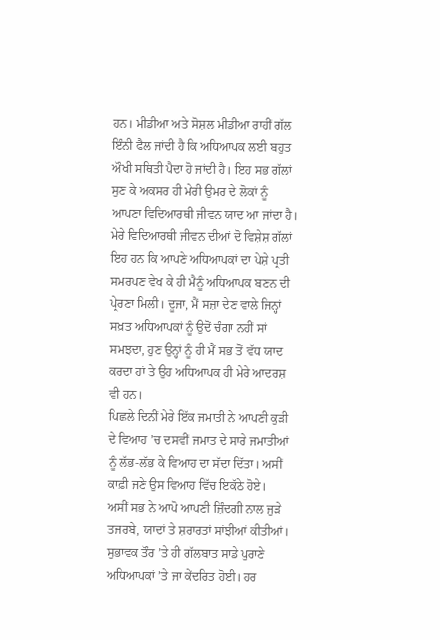ਹਨ। ਮੀਡੀਆ ਅਤੇ ਸੋਸ਼ਲ ਮੀਡੀਆ ਰਾਹੀਂ ਗੱਲ ਇੰਨੀ ਫੈਲ ਜਾਂਦੀ ਹੈ ਕਿ ਅਧਿਆਪਕ ਲਈ ਬਹੁਤ ਔਖੀ ਸਥਿਤੀ ਪੈਦਾ ਹੋ ਜਾਂਦੀ ਹੈ। ਇਹ ਸਭ ਗੱਲਾਂ ਸੁਣ ਕੇ ਅਕਸਰ ਹੀ ਮੇਰੀ ਉਮਰ ਦੇ ਲੋਕਾਂ ਨੂੰ ਆਪਣਾ ਵਿਦਿਆਰਥੀ ਜੀਵਨ ਯਾਦ ਆ ਜਾਂਦਾ ਹੈ। ਮੇਰੇ ਵਿਦਿਆਰਥੀ ਜੀਵਨ ਦੀਆਂ ਦੋ ਵਿਸ਼ੇਸ਼ ਗੱਲਾਂ ਇਹ ਹਨ ਕਿ ਆਪਣੇ ਅਧਿਆਪਕਾਂ ਦਾ ਪੇਸ਼ੇ ਪ੍ਰਤੀ ਸਮਰਪਣ ਵੇਖ ਕੇ ਹੀ ਮੈਨੂੰ ਅਧਿਆਪਕ ਬਣਨ ਦੀ ਪ੍ਰੇਰਣਾ ਮਿਲੀ। ਦੂਜਾ, ਮੈਂ ਸਜ਼ਾ ਦੇਣ ਵਾਲੇ ਜਿਨ੍ਹਾਂ ਸਖ਼ਤ ਅਧਿਆਪਕਾਂ ਨੂੰ ਉਦੋਂ ਚੰਗਾ ਨਹੀਂ ਸਾਂ ਸਮਝਦਾ, ਹੁਣ ਉਨ੍ਹਾਂ ਨੂੰ ਹੀ ਮੈਂ ਸਭ ਤੋਂ ਵੱਧ ਯਾਦ ਕਰਦਾ ਹਾਂ ਤੇ ਉਹ ਅਧਿਆਪਕ ਹੀ ਮੇਰੇ ਆਦਰਸ਼ ਵੀ ਹਨ।
ਪਿਛਲੇ ਦਿਨੀਂ ਮੇਰੇ ਇੱਕ ਜਮਾਤੀ ਨੇ ਆਪਣੀ ਕੁੜੀ ਦੇ ਵਿਆਹ ’ਚ ਦਸਵੀਂ ਜਮਾਤ ਦੇ ਸਾਰੇ ਜਮਾਤੀਆਂ ਨੂੰ ਲੱਭ-ਲੱਭ ਕੇ ਵਿਆਹ ਦਾ ਸੱਦਾ ਦਿੱਤਾ। ਅਸੀਂ ਕਾਫ਼ੀ ਜਣੇ ਉਸ ਵਿਆਹ ਵਿੱਚ ਇਕੱਠੇ ਹੋਏ।
ਅਸੀਂ ਸਭ ਨੇ ਆਪੋ ਆਪਣੀ ਜ਼ਿੰਦਗੀ ਨਾਲ ਜੁੜੇ ਤਜਰਬੇ, ਯਾਦਾਂ ਤੇ ਸ਼ਰਾਰਤਾਂ ਸਾਂਝੀਆਂ ਕੀਤੀਆਂ। ਸੁਭਾਵਕ ਤੌਰ ’ਤੇ ਹੀ ਗੱਲਬਾਤ ਸਾਡੇ ਪੁਰਾਣੇ ਅਧਿਆਪਕਾਂ ’ਤੇ ਜਾ ਕੇਂਦਰਿਤ ਹੋਈ। ਹਰ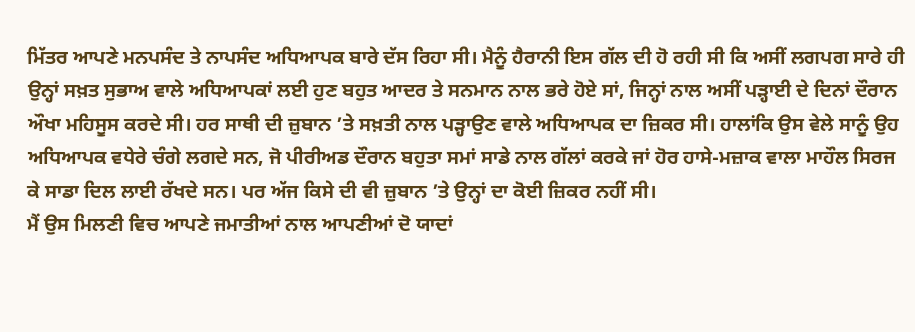ਮਿੱਤਰ ਆਪਣੇ ਮਨਪਸੰਦ ਤੇ ਨਾਪਸੰਦ ਅਧਿਆਪਕ ਬਾਰੇ ਦੱਸ ਰਿਹਾ ਸੀ। ਮੈਨੂੰ ਹੈਰਾਨੀ ਇਸ ਗੱਲ ਦੀ ਹੋ ਰਹੀ ਸੀ ਕਿ ਅਸੀਂ ਲਗਪਗ ਸਾਰੇ ਹੀ ਉਨ੍ਹਾਂ ਸਖ਼ਤ ਸੁਭਾਅ ਵਾਲੇ ਅਧਿਆਪਕਾਂ ਲਈ ਹੁਣ ਬਹੁਤ ਆਦਰ ਤੇ ਸਨਮਾਨ ਨਾਲ ਭਰੇ ਹੋਏ ਸਾਂ, ਜਿਨ੍ਹਾਂ ਨਾਲ ਅਸੀਂ ਪੜ੍ਹਾਈ ਦੇ ਦਿਨਾਂ ਦੌਰਾਨ ਔਖਾ ਮਹਿਸੂਸ ਕਰਦੇ ਸੀ। ਹਰ ਸਾਥੀ ਦੀ ਜ਼ੁਬਾਨ ’ਤੇ ਸਖ਼ਤੀ ਨਾਲ ਪੜ੍ਹਾਉਣ ਵਾਲੇ ਅਧਿਆਪਕ ਦਾ ਜ਼ਿਕਰ ਸੀ। ਹਾਲਾਂਕਿ ਉਸ ਵੇਲੇ ਸਾਨੂੰ ਉਹ ਅਧਿਆਪਕ ਵਧੇਰੇ ਚੰਗੇ ਲਗਦੇ ਸਨ, ਜੋ ਪੀਰੀਅਡ ਦੌਰਾਨ ਬਹੁਤਾ ਸਮਾਂ ਸਾਡੇ ਨਾਲ ਗੱਲਾਂ ਕਰਕੇ ਜਾਂ ਹੋਰ ਹਾਸੇ-ਮਜ਼ਾਕ ਵਾਲਾ ਮਾਹੌਲ ਸਿਰਜ ਕੇ ਸਾਡਾ ਦਿਲ ਲਾਈ ਰੱਖਦੇ ਸਨ। ਪਰ ਅੱਜ ਕਿਸੇ ਦੀ ਵੀ ਜ਼ੁਬਾਨ ’ਤੇ ਉਨ੍ਹਾਂ ਦਾ ਕੋਈ ਜ਼ਿਕਰ ਨਹੀਂ ਸੀ।
ਮੈਂ ਉਸ ਮਿਲਣੀ ਵਿਚ ਆਪਣੇ ਜਮਾਤੀਆਂ ਨਾਲ ਆਪਣੀਆਂ ਦੋ ਯਾਦਾਂ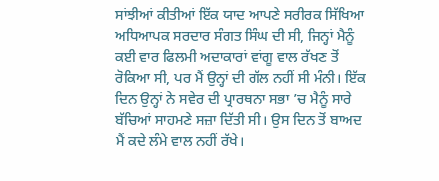ਸਾਂਝੀਆਂ ਕੀਤੀਆਂ ਇੱਕ ਯਾਦ ਆਪਣੇ ਸਰੀਰਕ ਸਿੱਖਿਆ ਅਧਿਆਪਕ ਸਰਦਾਰ ਸੰਗਤ ਸਿੰਘ ਦੀ ਸੀ, ਜਿਨ੍ਹਾਂ ਮੈਨੂੰ ਕਈ ਵਾਰ ਫਿਲਮੀ ਅਦਾਕਾਰਾਂ ਵਾਂਗੂ ਵਾਲ ਰੱਖਣ ਤੋਂ ਰੋਕਿਆ ਸੀ, ਪਰ ਮੈਂ ਉਨ੍ਹਾਂ ਦੀ ਗੱਲ ਨਹੀਂ ਸੀ ਮੰਨੀ। ਇੱਕ ਦਿਨ ਉਨ੍ਹਾਂ ਨੇ ਸਵੇਰ ਦੀ ਪ੍ਰਾਰਥਨਾ ਸਭਾ ’ਚ ਮੈਨੂੰ ਸਾਰੇ ਬੱਚਿਆਂ ਸਾਹਮਣੇ ਸਜ਼ਾ ਦਿੱਤੀ ਸੀ। ਉਸ ਦਿਨ ਤੋਂ ਬਾਅਦ ਮੈਂ ਕਦੇ ਲੰਮੇ ਵਾਲ ਨਹੀਂ ਰੱਖੇ।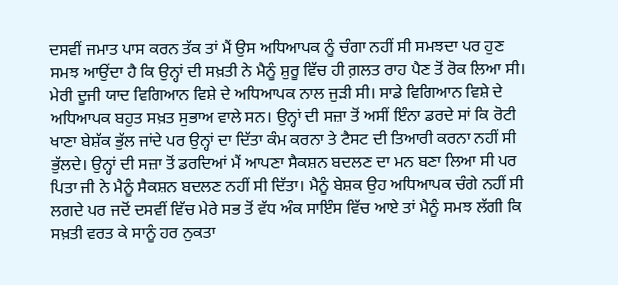ਦਸਵੀਂ ਜਮਾਤ ਪਾਸ ਕਰਨ ਤੱਕ ਤਾਂ ਮੈਂ ਉਸ ਅਧਿਆਪਕ ਨੂੰ ਚੰਗਾ ਨਹੀਂ ਸੀ ਸਮਝਦਾ ਪਰ ਹੁਣ ਸਮਝ ਆਉਂਦਾ ਹੈ ਕਿ ਉਨ੍ਹਾਂ ਦੀ ਸਖ਼ਤੀ ਨੇ ਮੈਨੂੰ ਸ਼ੁਰੂ ਵਿੱਚ ਹੀ ਗ਼ਲਤ ਰਾਹ ਪੈਣ ਤੋਂ ਰੋਕ ਲਿਆ ਸੀ।
ਮੇਰੀ ਦੂਜੀ ਯਾਦ ਵਿਗਿਆਨ ਵਿਸ਼ੇ ਦੇ ਅਧਿਆਪਕ ਨਾਲ ਜੁੜੀ ਸੀ। ਸਾਡੇ ਵਿਗਿਆਨ ਵਿਸ਼ੇ ਦੇ ਅਧਿਆਪਕ ਬਹੁਤ ਸਖ਼ਤ ਸੁਭਾਅ ਵਾਲੇ ਸਨ। ਉਨ੍ਹਾਂ ਦੀ ਸਜ਼ਾ ਤੋਂ ਅਸੀਂ ਇੰਨਾ ਡਰਦੇ ਸਾਂ ਕਿ ਰੋਟੀ ਖਾਣਾ ਬੇਸ਼ੱਕ ਭੁੱਲ ਜਾਂਦੇ ਪਰ ਉਨ੍ਹਾਂ ਦਾ ਦਿੱਤਾ ਕੰਮ ਕਰਨਾ ਤੇ ਟੈਸਟ ਦੀ ਤਿਆਰੀ ਕਰਨਾ ਨਹੀਂ ਸੀ ਭੁੱਲਦੇ। ਉਨ੍ਹਾਂ ਦੀ ਸਜ਼ਾ ਤੋਂ ਡਰਦਿਆਂ ਮੈਂ ਆਪਣਾ ਸੈਕਸ਼ਨ ਬਦਲਣ ਦਾ ਮਨ ਬਣਾ ਲਿਆ ਸੀ ਪਰ ਪਿਤਾ ਜੀ ਨੇ ਮੈਨੂੰ ਸੈਕਸ਼ਨ ਬਦਲਣ ਨਹੀਂ ਸੀ ਦਿੱਤਾ। ਮੈਨੂੰ ਬੇਸ਼ਕ ਉਹ ਅਧਿਆਪਕ ਚੰਗੇ ਨਹੀਂ ਸੀ ਲਗਦੇ ਪਰ ਜਦੋਂ ਦਸਵੀਂ ਵਿੱਚ ਮੇਰੇ ਸਭ ਤੋਂ ਵੱਧ ਅੰਕ ਸਾਇੰਸ ਵਿੱਚ ਆਏ ਤਾਂ ਮੈਨੂੰ ਸਮਝ ਲੱਗੀ ਕਿ ਸਖ਼ਤੀ ਵਰਤ ਕੇ ਸਾਨੂੰ ਹਰ ਨੁਕਤਾ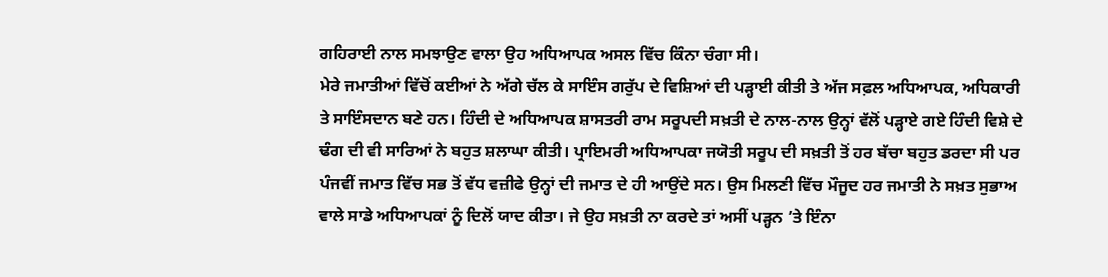ਗਹਿਰਾਈ ਨਾਲ ਸਮਝਾਉਣ ਵਾਲਾ ਉਹ ਅਧਿਆਪਕ ਅਸਲ ਵਿੱਚ ਕਿੰਨਾ ਚੰਗਾ ਸੀ।
ਮੇਰੇ ਜਮਾਤੀਆਂ ਵਿੱਚੋਂ ਕਈਆਂ ਨੇ ਅੱਗੇ ਚੱਲ ਕੇ ਸਾਇੰਸ ਗਰੁੱਪ ਦੇ ਵਿਸ਼ਿਆਂ ਦੀ ਪੜ੍ਹਾਈ ਕੀਤੀ ਤੇ ਅੱਜ ਸਫ਼ਲ ਅਧਿਆਪਕ, ਅਧਿਕਾਰੀ ਤੇ ਸਾਇੰਸਦਾਨ ਬਣੇ ਹਨ। ਹਿੰਦੀ ਦੇ ਅਧਿਆਪਕ ਸ਼ਾਸਤਰੀ ਰਾਮ ਸਰੂਪਦੀ ਸਖ਼ਤੀ ਦੇ ਨਾਲ-ਨਾਲ ਉਨ੍ਹਾਂ ਵੱਲੋਂ ਪੜ੍ਹਾਏ ਗਏ ਹਿੰਦੀ ਵਿਸ਼ੇ ਦੇ ਢੰਗ ਦੀ ਵੀ ਸਾਰਿਆਂ ਨੇ ਬਹੁਤ ਸ਼ਲਾਘਾ ਕੀਤੀ। ਪ੍ਰਾਇਮਰੀ ਅਧਿਆਪਕਾ ਜਯੋਤੀ ਸਰੂਪ ਦੀ ਸਖ਼ਤੀ ਤੋਂ ਹਰ ਬੱਚਾ ਬਹੁਤ ਡਰਦਾ ਸੀ ਪਰ ਪੰਜਵੀਂ ਜਮਾਤ ਵਿੱਚ ਸਭ ਤੋਂ ਵੱਧ ਵਜ਼ੀਫੇ ਉਨ੍ਹਾਂ ਦੀ ਜਮਾਤ ਦੇ ਹੀ ਆਉਂਦੇ ਸਨ। ਉਸ ਮਿਲਣੀ ਵਿੱਚ ਮੌਜੂਦ ਹਰ ਜਮਾਤੀ ਨੇ ਸਖ਼ਤ ਸੁਭਾਅ ਵਾਲੇ ਸਾਡੇ ਅਧਿਆਪਕਾਂ ਨੂੰ ਦਿਲੋਂ ਯਾਦ ਕੀਤਾ। ਜੇ ਉਹ ਸਖ਼ਤੀ ਨਾ ਕਰਦੇ ਤਾਂ ਅਸੀਂ ਪੜ੍ਹਨ ’ਤੇ ਇੰਨਾ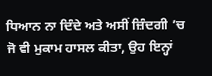ਧਿਆਨ ਨਾ ਦਿੰਦੇ ਅਤੇ ਅਸੀਂ ਜ਼ਿੰਦਗੀ ’ਚ ਜੋ ਵੀ ਮੁਕਾਮ ਹਾਸਲ ਕੀਤਾ, ਉਹ ਇਨ੍ਹਾਂ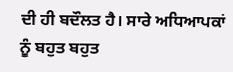ਦੀ ਹੀ ਬਦੌਲਤ ਹੈ। ਸਾਰੇ ਅਧਿਆਪਕਾਂ ਨੂੰ ਬਹੁਤ ਬਹੁਤ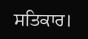ਸਤਿਕਾਰ।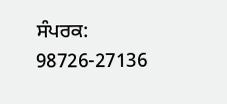ਸੰਪਰਕ: 98726-27136